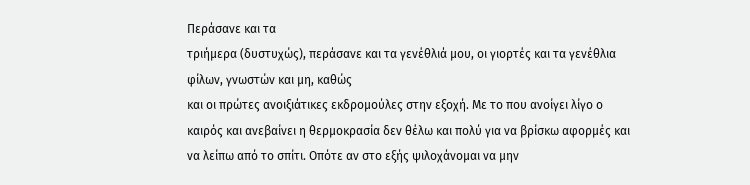Περάσανε και τα
τριήμερα (δυστυχώς), περάσανε και τα γενέθλιά μου, οι γιορτές και τα γενέθλια φίλων, γνωστών και μη, καθώς
και οι πρώτες ανοιξιάτικες εκδρομούλες στην εξοχή. Με το που ανοίγει λίγο ο καιρός και ανεβαίνει η θερμοκρασία δεν θέλω και πολύ για να βρίσκω αφορμές και να λείπω από το σπίτι. Οπότε αν στο εξής ψιλοχάνομαι να μην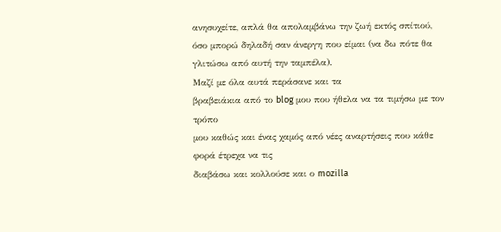ανησυχείτε, απλά θα απολαμβάνω την ζωή εκτός σπίτιού, όσο μπορώ δηλαδή σαν άνεργη που είμαι (να δω πότε θα γλιτώσω από αυτή την ταμπέλα).
Μαζί με όλα αυτά περάσανε και τα
βραβειάκια από το blog μου που ήθελα να τα τιμήσω με τον τρόπο
μου καθώς και ένας χαμός από νέες αναρτήσεις που κάθε φορά έτρεχα να τις
διαβάσω και κολλούσε και ο mozilla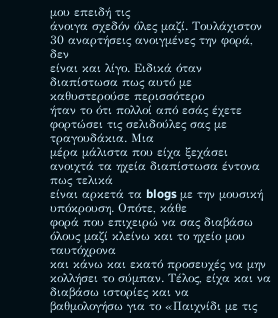μου επειδή τις
άνοιγα σχεδόν όλες μαζί. Τουλάχιστον 30 αναρτήσεις ανοιγμένες την φορά, δεν
είναι και λίγο. Ειδικά όταν διαπίστωσα πως αυτό με καθυστερούσε περισσότερο
ήταν το ότι πολλοί από εσάς έχετε φορτώσει τις σελιδούλες σας με τραγουδάκια. Μια
μέρα μάλιστα που είχα ξεχάσει ανοιχτά τα ηχεία διαπίστωσα έντονα πως τελικά
είναι αρκετά τα blogs με την μουσική υπόκρουση. Οπότε, κάθε
φορά που επιχειρώ να σας διαβάσω όλους μαζί κλείνω και το ηχείο μου ταυτόχρονα
και κάνω και εκατό προσευχές να μην κολλήσει το σύμπαν. Τέλος, είχα και να διαβάσω ιστορίες και να
βαθμολογήσω για το «Παιχνίδι με τις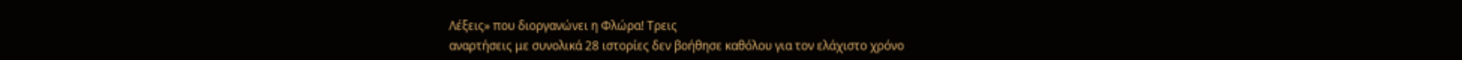Λέξεις» που διοργανώνει η Φλώρα! Τρεις
αναρτήσεις με συνολικά 28 ιστορίες δεν βοήθησε καθόλου για τον ελάχιστο χρόνο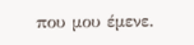που μου έμενε.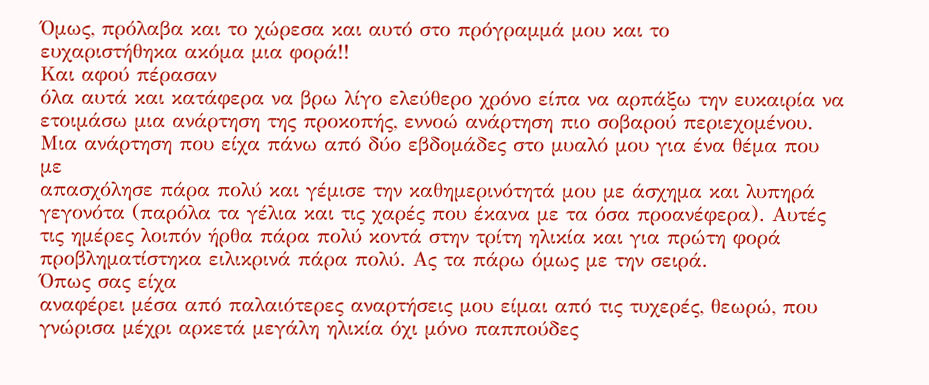Όμως, πρόλαβα και το χώρεσα και αυτό στο πρόγραμμά μου και το
ευχαριστήθηκα ακόμα μια φορά!!
Και αφού πέρασαν
όλα αυτά και κατάφερα να βρω λίγο ελεύθερο χρόνο είπα να αρπάξω την ευκαιρία να
ετοιμάσω μια ανάρτηση της προκοπής, εννοώ ανάρτηση πιο σοβαρού περιεχομένου. Μια ανάρτηση που είχα πάνω από δύο εβδομάδες στο μυαλό μου για ένα θέμα που με
απασχόλησε πάρα πολύ και γέμισε την καθημερινότητά μου με άσχημα και λυπηρά
γεγονότα (παρόλα τα γέλια και τις χαρές που έκανα με τα όσα προανέφερα). Αυτές
τις ημέρες λοιπόν ήρθα πάρα πολύ κοντά στην τρίτη ηλικία και για πρώτη φορά
προβληματίστηκα ειλικρινά πάρα πολύ. Ας τα πάρω όμως με την σειρά.
Όπως σας είχα
αναφέρει μέσα από παλαιότερες αναρτήσεις μου είμαι από τις τυχερές, θεωρώ, που
γνώρισα μέχρι αρκετά μεγάλη ηλικία όχι μόνο παππούδες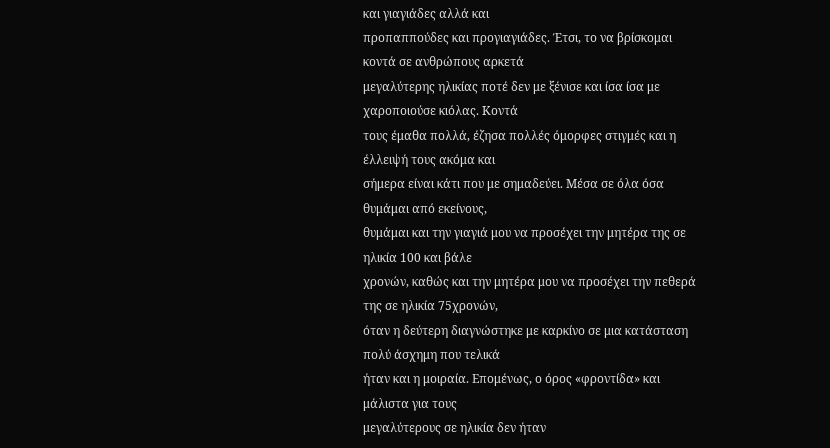και γιαγιάδες αλλά και
προπαππούδες και προγιαγιάδες. Έτσι, το να βρίσκομαι κοντά σε ανθρώπους αρκετά
μεγαλύτερης ηλικίας ποτέ δεν με ξένισε και ίσα ίσα με χαροποιούσε κιόλας. Κοντά
τους έμαθα πολλά, έζησα πολλές όμορφες στιγμές και η έλλειψή τους ακόμα και
σήμερα είναι κάτι που με σημαδεύει. Μέσα σε όλα όσα θυμάμαι από εκείνους,
θυμάμαι και την γιαγιά μου να προσέχει την μητέρα της σε ηλικία 100 και βάλε
χρονών, καθώς και την μητέρα μου να προσέχει την πεθερά της σε ηλικία 75χρονών,
όταν η δεύτερη διαγνώστηκε με καρκίνο σε μια κατάσταση πολύ άσχημη που τελικά
ήταν και η μοιραία. Επομένως, ο όρος «φροντίδα» και μάλιστα για τους
μεγαλύτερους σε ηλικία δεν ήταν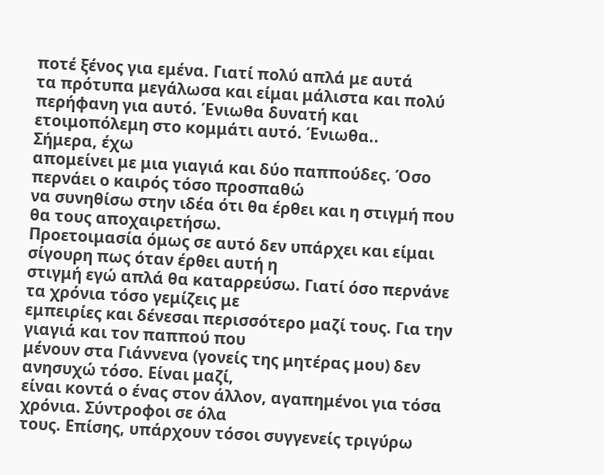ποτέ ξένος για εμένα. Γιατί πολύ απλά με αυτά
τα πρότυπα μεγάλωσα και είμαι μάλιστα και πολύ περήφανη για αυτό. Ένιωθα δυνατή και ετοιμοπόλεμη στο κομμάτι αυτό. Ένιωθα..
Σήμερα, έχω
απομείνει με μια γιαγιά και δύο παππούδες. Όσο περνάει ο καιρός τόσο προσπαθώ
να συνηθίσω στην ιδέα ότι θα έρθει και η στιγμή που θα τους αποχαιρετήσω.
Προετοιμασία όμως σε αυτό δεν υπάρχει και είμαι σίγουρη πως όταν έρθει αυτή η
στιγμή εγώ απλά θα καταρρεύσω. Γιατί όσο περνάνε τα χρόνια τόσο γεμίζεις με
εμπειρίες και δένεσαι περισσότερο μαζί τους. Για την γιαγιά και τον παππού που
μένουν στα Γιάννενα (γονείς της μητέρας μου) δεν ανησυχώ τόσο. Είναι μαζί,
είναι κοντά ο ένας στον άλλον, αγαπημένοι για τόσα χρόνια. Σύντροφοι σε όλα
τους. Επίσης, υπάρχουν τόσοι συγγενείς τριγύρω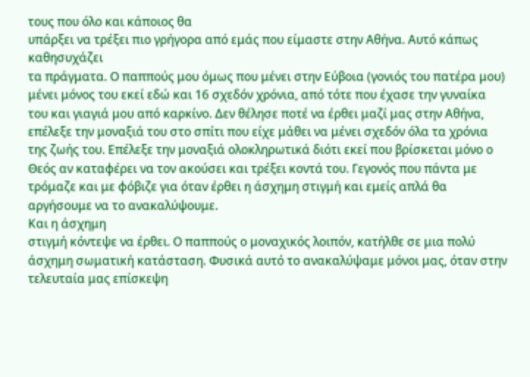τους που όλο και κάποιος θα
υπάρξει να τρέξει πιο γρήγορα από εμάς που είμαστε στην Αθήνα. Αυτό κάπως καθησυχάζει
τα πράγματα. Ο παππούς μου όμως που μένει στην Εύβοια (γονιός του πατέρα μου)
μένει μόνος του εκεί εδώ και 16 σχεδόν χρόνια, από τότε που έχασε την γυναίκα
του και γιαγιά μου από καρκίνο. Δεν θέλησε ποτέ να έρθει μαζί μας στην Αθήνα,
επέλεξε την μοναξιά του στο σπίτι που είχε μάθει να μένει σχεδόν όλα τα χρόνια
της ζωής του. Επέλεξε την μοναξιά ολοκληρωτικά διότι εκεί που βρίσκεται μόνο ο
Θεός αν καταφέρει να τον ακούσει και τρέξει κοντά του. Γεγονός που πάντα με
τρόμαζε και με φόβιζε για όταν έρθει η άσχημη στιγμή και εμείς απλά θα
αργήσουμε να το ανακαλύψουμε.
Και η άσχημη
στιγμή κόντεψε να έρθει. Ο παππούς ο μοναχικός λοιπόν, κατήλθε σε μια πολύ
άσχημη σωματική κατάσταση. Φυσικά αυτό το ανακαλύψαμε μόνοι μας, όταν στην
τελευταία μας επίσκεψη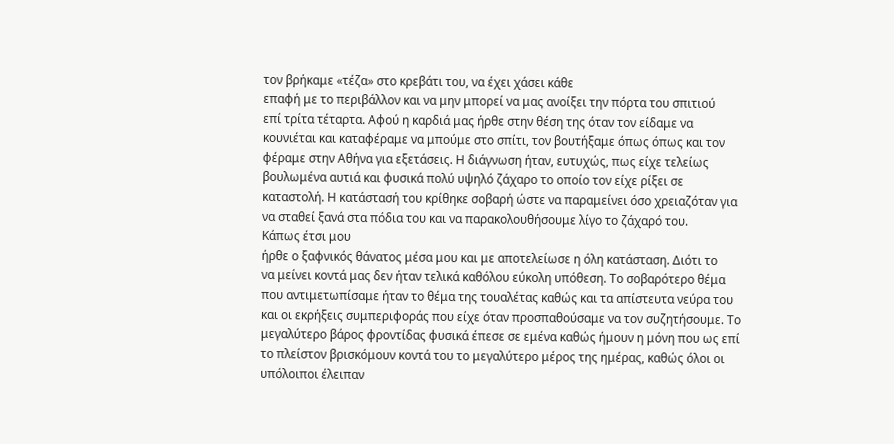τον βρήκαμε «τέζα» στο κρεβάτι του, να έχει χάσει κάθε
επαφή με το περιβάλλον και να μην μπορεί να μας ανοίξει την πόρτα του σπιτιού
επί τρίτα τέταρτα. Αφού η καρδιά μας ήρθε στην θέση της όταν τον είδαμε να
κουνιέται και καταφέραμε να μπούμε στο σπίτι, τον βουτήξαμε όπως όπως και τον
φέραμε στην Αθήνα για εξετάσεις. Η διάγνωση ήταν, ευτυχώς, πως είχε τελείως
βουλωμένα αυτιά και φυσικά πολύ υψηλό ζάχαρο το οποίο τον είχε ρίξει σε
καταστολή. Η κατάστασή του κρίθηκε σοβαρή ώστε να παραμείνει όσο χρειαζόταν για
να σταθεί ξανά στα πόδια του και να παρακολουθήσουμε λίγο το ζάχαρό του.
Κάπως έτσι μου
ήρθε ο ξαφνικός θάνατος μέσα μου και με αποτελείωσε η όλη κατάσταση. Διότι το
να μείνει κοντά μας δεν ήταν τελικά καθόλου εύκολη υπόθεση. Το σοβαρότερο θέμα
που αντιμετωπίσαμε ήταν το θέμα της τουαλέτας καθώς και τα απίστευτα νεύρα του
και οι εκρήξεις συμπεριφοράς που είχε όταν προσπαθούσαμε να τον συζητήσουμε. Το
μεγαλύτερο βάρος φροντίδας φυσικά έπεσε σε εμένα καθώς ήμουν η μόνη που ως επί
το πλείστον βρισκόμουν κοντά του το μεγαλύτερο μέρος της ημέρας, καθώς όλοι οι
υπόλοιποι έλειπαν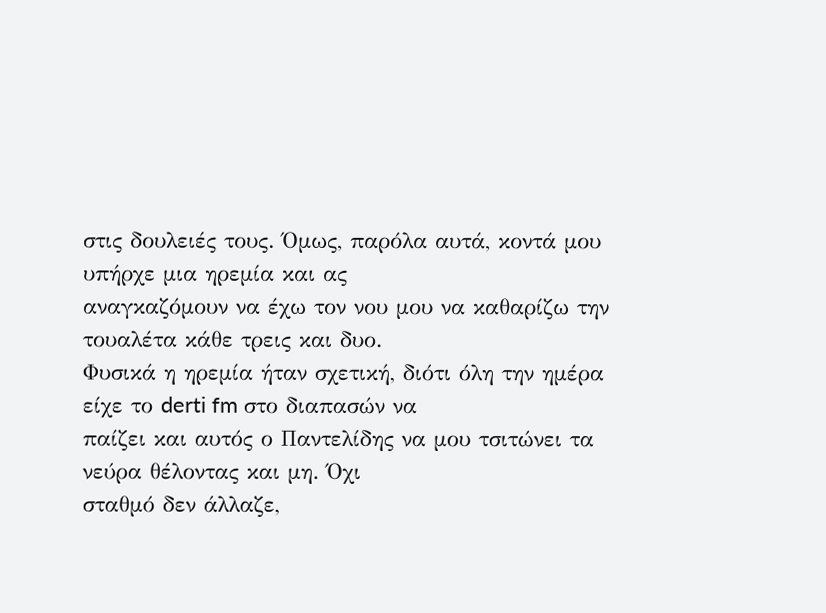στις δουλειές τους. Όμως, παρόλα αυτά, κοντά μου υπήρχε μια ηρεμία και ας
αναγκαζόμουν να έχω τον νου μου να καθαρίζω την τουαλέτα κάθε τρεις και δυο.
Φυσικά η ηρεμία ήταν σχετική, διότι όλη την ημέρα είχε το derti fm στο διαπασών να
παίζει και αυτός ο Παντελίδης να μου τσιτώνει τα νεύρα θέλοντας και μη. Όχι
σταθμό δεν άλλαζε,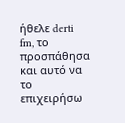ήθελε derti fm, το προσπάθησα και αυτό να το επιχειρήσω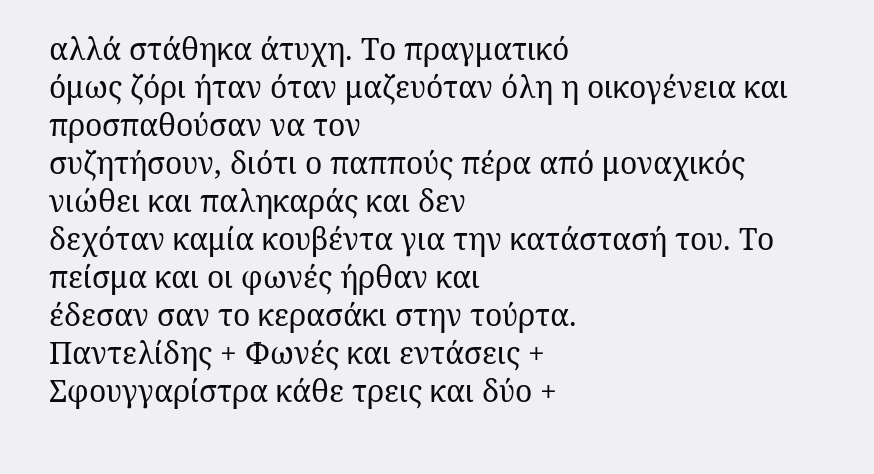αλλά στάθηκα άτυχη. Το πραγματικό
όμως ζόρι ήταν όταν μαζευόταν όλη η οικογένεια και προσπαθούσαν να τον
συζητήσουν, διότι ο παππούς πέρα από μοναχικός νιώθει και παληκαράς και δεν
δεχόταν καμία κουβέντα για την κατάστασή του. Το πείσμα και οι φωνές ήρθαν και
έδεσαν σαν το κερασάκι στην τούρτα.
Παντελίδης + Φωνές και εντάσεις +
Σφουγγαρίστρα κάθε τρεις και δύο +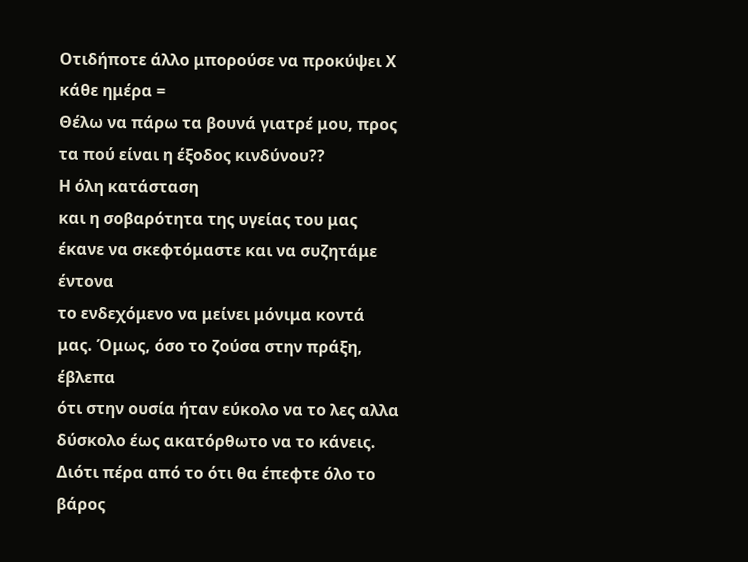Οτιδήποτε άλλο μπορούσε να προκύψει Χ κάθε ημέρα =
Θέλω να πάρω τα βουνά γιατρέ μου, προς τα πού είναι η έξοδος κινδύνου??
Η όλη κατάσταση
και η σοβαρότητα της υγείας του μας έκανε να σκεφτόμαστε και να συζητάμε έντονα
το ενδεχόμενο να μείνει μόνιμα κοντά μας. Όμως, όσο το ζούσα στην πράξη, έβλεπα
ότι στην ουσία ήταν εύκολο να το λες αλλα δύσκολο έως ακατόρθωτο να το κάνεις.
Διότι πέρα από το ότι θα έπεφτε όλο το βάρος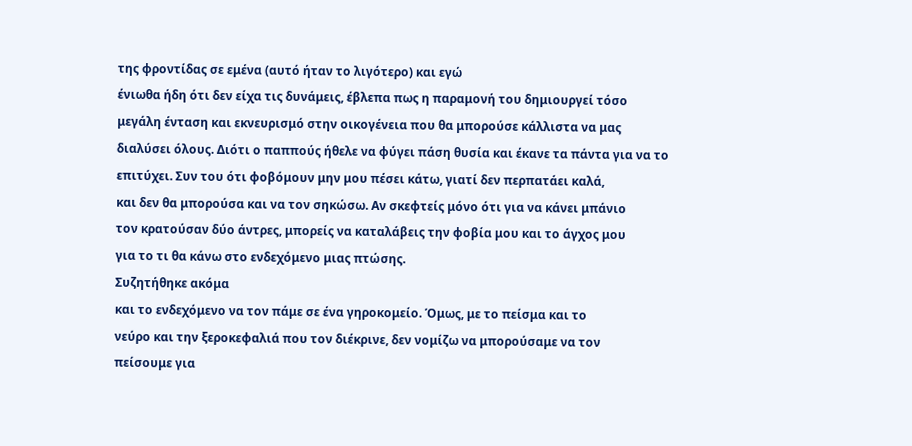της φροντίδας σε εμένα (αυτό ήταν το λιγότερο) και εγώ
ένιωθα ήδη ότι δεν είχα τις δυνάμεις, έβλεπα πως η παραμονή του δημιουργεί τόσο
μεγάλη ένταση και εκνευρισμό στην οικογένεια που θα μπορούσε κάλλιστα να μας
διαλύσει όλους. Διότι ο παππούς ήθελε να φύγει πάση θυσία και έκανε τα πάντα για να το
επιτύχει. Συν του ότι φοβόμουν μην μου πέσει κάτω, γιατί δεν περπατάει καλά,
και δεν θα μπορούσα και να τον σηκώσω. Αν σκεφτείς μόνο ότι για να κάνει μπάνιο
τον κρατούσαν δύο άντρες, μπορείς να καταλάβεις την φοβία μου και το άγχος μου
για το τι θα κάνω στο ενδεχόμενο μιας πτώσης.
Συζητήθηκε ακόμα
και το ενδεχόμενο να τον πάμε σε ένα γηροκομείο. Όμως, με το πείσμα και το
νεύρο και την ξεροκεφαλιά που τον διέκρινε, δεν νομίζω να μπορούσαμε να τον
πείσουμε για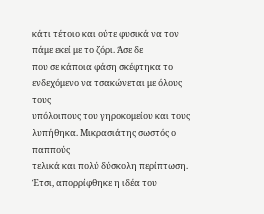κάτι τέτοιο και ούτε φυσικά να τον πάμε εκεί με το ζόρι. Άσε δε
που σε κάποια φάση σκέφτηκα το ενδεχόμενο να τσακώνεται με όλους τους
υπόλοιπους του γηροκομείου και τους λυπήθηκα. Μικρασιάτης σωστός ο παππούς
τελικά και πολύ δύσκολη περίπτωση. Έτσι, απορρίφθηκε η ιδέα του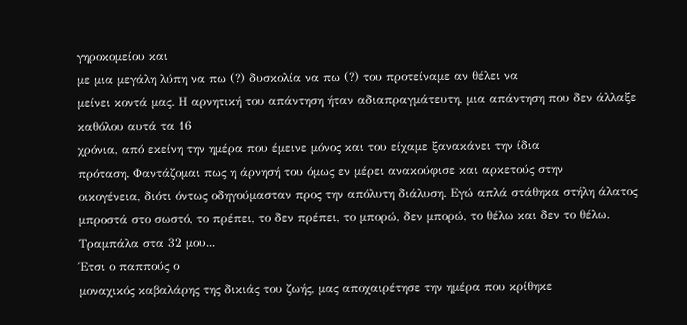γηροκομείου και
με μια μεγάλη λύπη να πω (?) δυσκολία να πω (?) του προτείναμε αν θέλει να
μείνει κοντά μας. Η αρνητική του απάντηση ήταν αδιαπραγμάτευτη, μια απάντηση που δεν άλλαξε καθόλου αυτά τα 16
χρόνια, από εκείνη την ημέρα που έμεινε μόνος και του είχαμε ξανακάνει την ίδια
πρόταση. Φαντάζομαι πως η άρνησή του όμως εν μέρει ανακούφισε και αρκετούς στην
οικογένεια, διότι όντως οδηγούμασταν προς την απόλυτη διάλυση. Εγώ απλά στάθηκα στήλη άλατος μπροστά στο σωστό, το πρέπει, το δεν πρέπει, το μπορώ, δεν μπορώ, το θέλω και δεν το θέλω. Τραμπάλα στα 32 μου...
Έτσι ο παππούς ο
μοναχικός καβαλάρης της δικιάς του ζωής, μας αποχαιρέτησε την ημέρα που κρίθηκε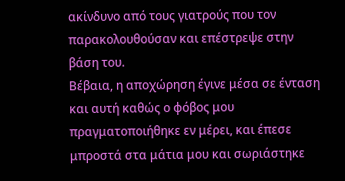ακίνδυνο από τους γιατρούς που τον παρακολουθούσαν και επέστρεψε στην βάση του.
Βέβαια, η αποχώρηση έγινε μέσα σε ένταση και αυτή καθώς ο φόβος μου
πραγματοποιήθηκε εν μέρει, και έπεσε μπροστά στα μάτια μου και σωριάστηκε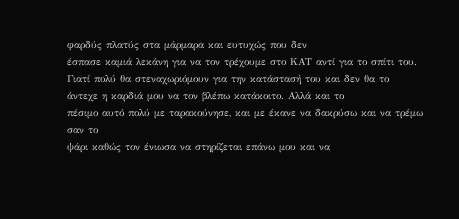φαρδύς πλατύς στα μάρμαρα και ευτυχώς που δεν
έσπασε καμιά λεκάνη για να τον τρέχουμε στο ΚΑΤ αντί για το σπίτι του. Γιατί πολύ θα στεναχωριόμουν για την κατάστασή του και δεν θα το άντεχε η καρδιά μου να τον βλέπω κατάκοιτο. Αλλά και το
πέσιμο αυτό πολύ με ταρακούνησε, και με έκανε να δακρύσω και να τρέμω σαν το
ψάρι καθώς τον ένιωσα να στηρίζεται επάνω μου και να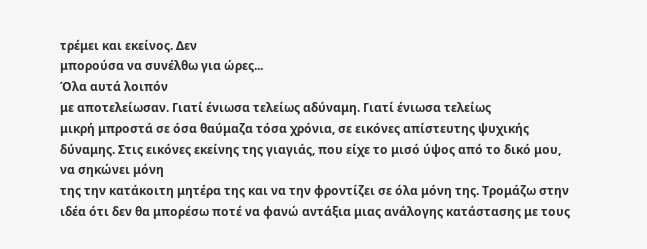τρέμει και εκείνος. Δεν
μπορούσα να συνέλθω για ώρες...
Όλα αυτά λοιπόν
με αποτελείωσαν. Γιατί ένιωσα τελείως αδύναμη. Γιατί ένιωσα τελείως
μικρή μπροστά σε όσα θαύμαζα τόσα χρόνια, σε εικόνες απίστευτης ψυχικής
δύναμης. Στις εικόνες εκείνης της γιαγιάς, που είχε το μισό ύψος από το δικό μου, να σηκώνει μόνη
της την κατάκοιτη μητέρα της και να την φροντίζει σε όλα μόνη της. Τρομάζω στην
ιδέα ότι δεν θα μπορέσω ποτέ να φανώ αντάξια μιας ανάλογης κατάστασης με τους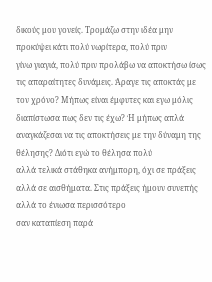δικούς μου γονείς. Τρομάζω στην ιδέα μην προκύψει κάτι πολύ νωρίτερα, πολύ πριν
γίνω γιαγιά, πολύ πριν προλάβω να αποκτήσω ίσως τις απαραίτητες δυνάμεις. Άραγε τις αποκτάς με
τον χρόνο? Μήπως είναι έμφυτες και εγω μόλις διαπίστωσα πως δεν τις έχω? Ή μήπως απλά αναγκάζεσαι να τις αποκτήσεις με την δύναμη της θέλησης? Διότι εγώ το θέλησα πολύ
αλλά τελικά στάθηκα ανήμπορη, όχι σε πράξεις αλλά σε αισθήματα. Στις πράξεις ήμουν συνεπής αλλά το ένιωσα περισσότερο
σαν καταπίεση παρά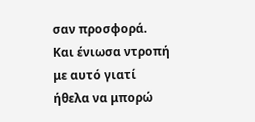σαν προσφορά. Και ένιωσα ντροπή με αυτό γιατί ήθελα να μπορώ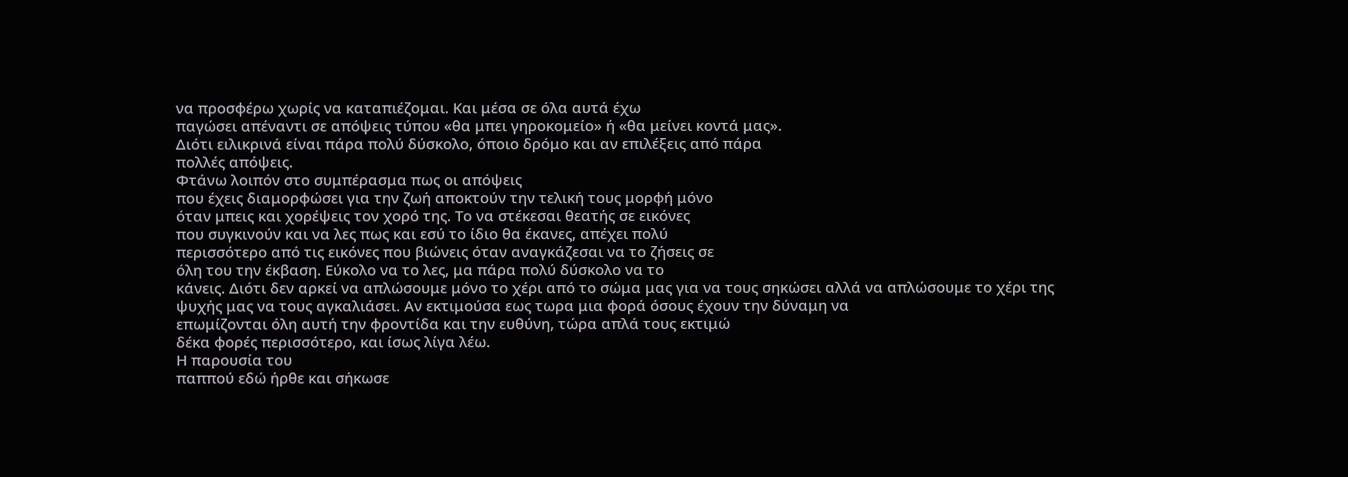να προσφέρω χωρίς να καταπιέζομαι. Και μέσα σε όλα αυτά έχω
παγώσει απέναντι σε απόψεις τύπου «θα μπει γηροκομείο» ή «θα μείνει κοντά μας».
Διότι ειλικρινά είναι πάρα πολύ δύσκολο, όποιο δρόμο και αν επιλέξεις από πάρα
πολλές απόψεις.
Φτάνω λοιπόν στο συμπέρασμα πως οι απόψεις
που έχεις διαμορφώσει για την ζωή αποκτούν την τελική τους μορφή μόνο
όταν μπεις και χορέψεις τον χορό της. Το να στέκεσαι θεατής σε εικόνες
που συγκινούν και να λες πως και εσύ το ίδιο θα έκανες, απέχει πολύ
περισσότερο από τις εικόνες που βιώνεις όταν αναγκάζεσαι να το ζήσεις σε
όλη του την έκβαση. Εύκολο να το λες, μα πάρα πολύ δύσκολο να το
κάνεις. Διότι δεν αρκεί να απλώσουμε μόνο το χέρι από το σώμα μας για να τους σηκώσει αλλά να απλώσουμε το χέρι της ψυχής μας να τους αγκαλιάσει. Αν εκτιμούσα εως τωρα μια φορά όσους έχουν την δύναμη να
επωμίζονται όλη αυτή την φροντίδα και την ευθύνη, τώρα απλά τους εκτιμώ
δέκα φορές περισσότερο, και ίσως λίγα λέω.
Η παρουσία του
παππού εδώ ήρθε και σήκωσε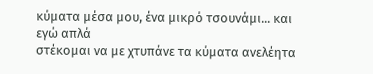κύματα μέσα μου, ένα μικρό τσουνάμι... και εγώ απλά
στέκομαι να με χτυπάνε τα κύματα ανελέητα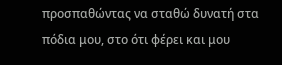προσπαθώντας να σταθώ δυνατή στα
πόδια μου, στο ότι φέρει και μου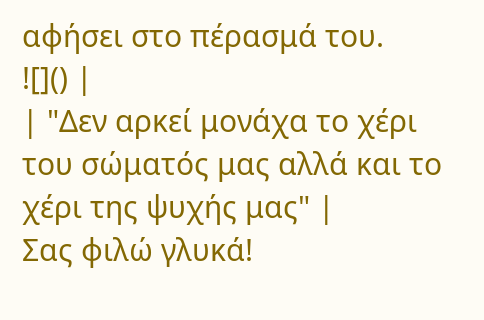αφήσει στο πέρασμά του.
![]() |
| "Δεν αρκεί μονάχα το χέρι του σώματός μας αλλά και το χέρι της ψυχής μας" |
Σας φιλώ γλυκά!